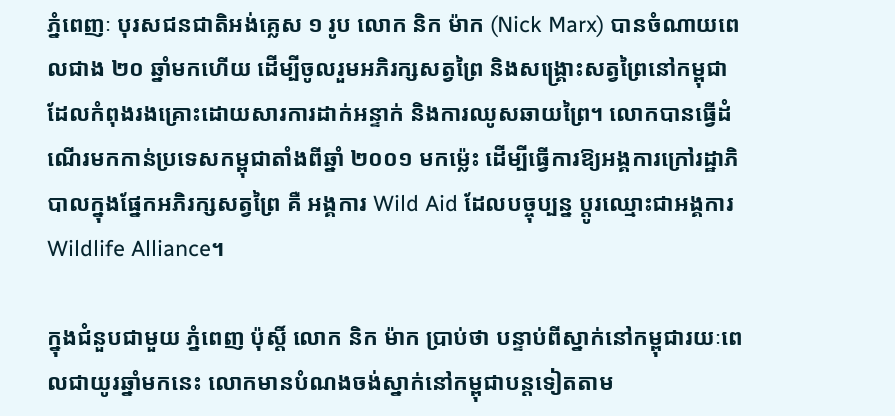ភ្នំពេញៈ បុរសជនជាតិអង់គ្លេស ១ រូប លោក និក ម៉ាក (Nick Marx) បានចំណាយពេលជាង ២០ ឆ្នាំមកហើយ ដើម្បីចូលរួមអភិរក្សសត្វព្រៃ និងសង្គ្រោះសត្វព្រៃនៅកម្ពុជា ដែលកំពុងរងគ្រោះដោយសារការដាក់អន្ទាក់ និងការឈូសឆាយព្រៃ។ លោកបានធ្វើដំណើរមកកាន់ប្រទេសកម្ពុជាតាំងពីឆ្នាំ ២០០១ មកម្ល៉េះ ដើម្បីធ្វើការឱ្យអង្គការក្រៅរដ្ឋាភិបាលក្នុងផ្នែកអភិរក្សសត្វព្រៃ គឺ អង្គការ Wild Aid ដែលបច្ចុប្បន្ន ប្តូរឈ្មោះជាអង្គការ Wildlife Alliance។

ក្នុងជំនួបជាមួយ ភ្នំពេញ ប៉ុស្តិ៍ លោក និក ម៉ាក ប្រាប់ថា បន្ទាប់ពីស្នាក់នៅកម្ពុជារយៈពេលជាយូរឆ្នាំមកនេះ លោកមានបំណងចង់ស្នាក់នៅកម្ពុជាបន្តទៀតតាម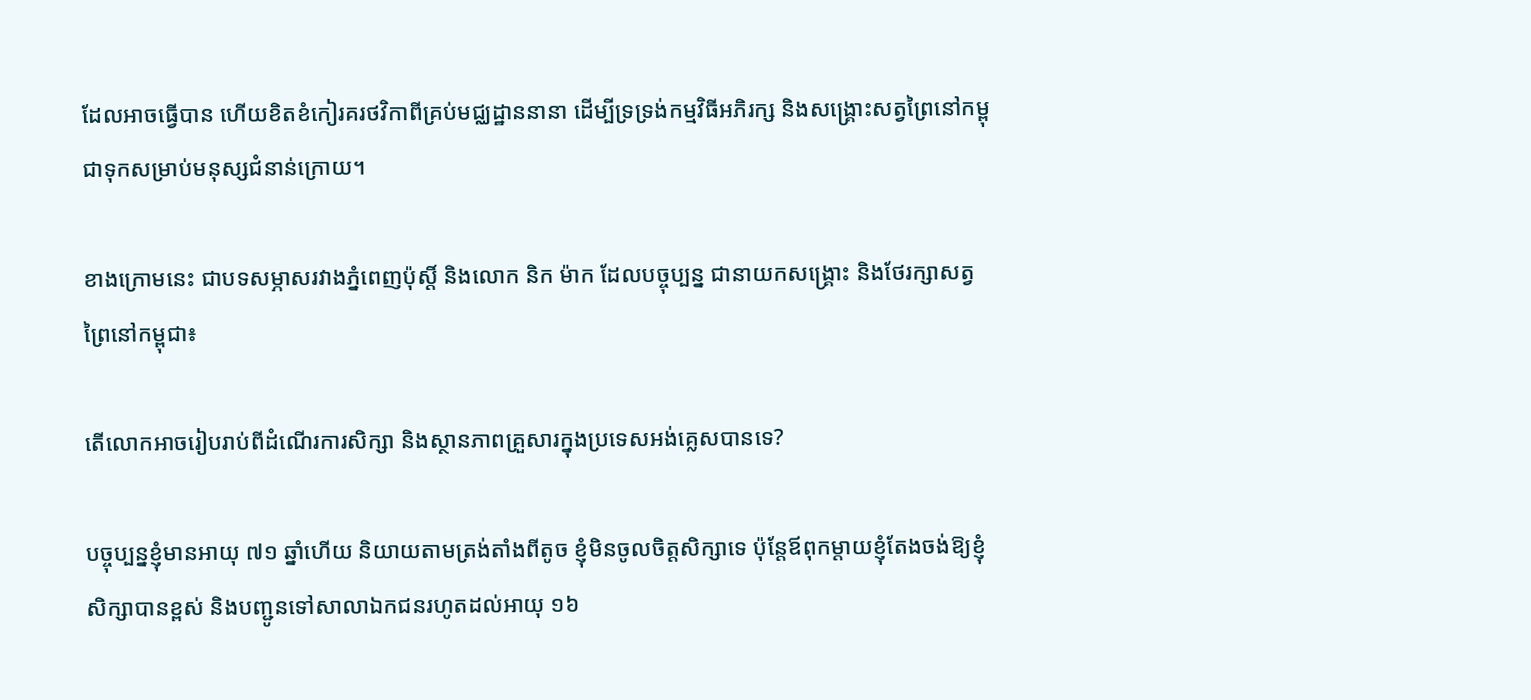ដែលអាចធ្វើបាន ហើយខិតខំកៀរគរថវិកាពីគ្រប់មជ្ឈដ្ឋាននានា ដើម្បីទ្រទ្រង់កម្មវិធីអភិរក្ស និងសង្គ្រោះសត្វព្រៃនៅកម្ពុជាទុកសម្រាប់មនុស្សជំនាន់ក្រោយ។

ខាងក្រោមនេះ ជាបទសម្ភាសរវាងភ្នំពេញប៉ុស្តិ៍ និងលោក និក ម៉ាក ដែលបច្ចុប្បន្ន ជានាយកសង្គ្រោះ និងថែរក្សាសត្វព្រៃនៅកម្ពុជា៖

តើលោកអាចរៀបរាប់ពីដំណើរការសិក្សា និងស្ថានភាពគ្រួសារក្នុងប្រទេសអង់គ្លេសបានទេ?

បច្ចុប្បន្នខ្ញុំមានអាយុ ៧១ ឆ្នាំហើយ និយាយតាមត្រង់តាំងពីតូច ខ្ញុំមិនចូលចិត្តសិក្សាទេ ប៉ុន្តែឪពុកម្តាយខ្ញុំតែងចង់ឱ្យខ្ញុំសិក្សាបានខ្ពស់ និងបញ្ជូនទៅសាលាឯកជនរហូតដល់អាយុ ១៦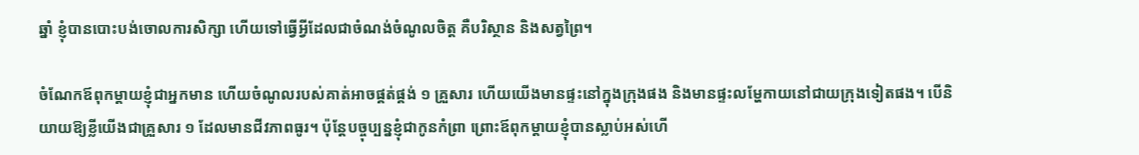ឆ្នាំ ខ្ញុំបានបោះបង់ចោលការសិក្សា ហើយទៅធ្វើអ្វីដែលជាចំណង់ចំណូលចិត្ត គឺបរិស្ថាន និងសត្វព្រៃ។

ចំណែកឪពុកម្តាយខ្ញុំជាអ្នកមាន ហើយចំណូលរបស់គាត់អាចផ្គត់ផ្គង់ ១ គ្រួសារ ហើយយើងមានផ្ទះនៅក្នុងក្រុងផង និងមានផ្ទះលម្ហែកាយនៅជាយក្រុងទៀតផង។ បើនិយាយឱ្យខ្លីយើងជាគ្រួសារ ១ ដែលមានជីវភាពធូរ។ ប៉ុន្តែបច្ចុប្បន្នខ្ញុំជាកូនកំព្រា ព្រោះឪពុកម្តាយខ្ញុំបានស្លាប់អស់ហើ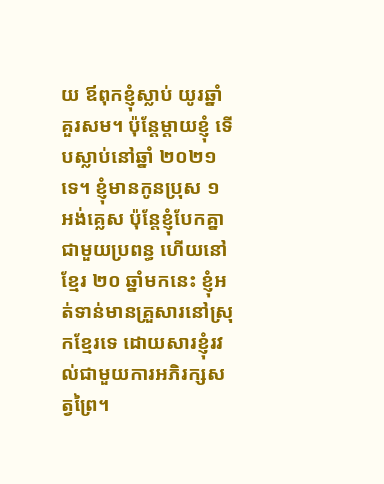យ ឪពុកខ្ញុំស្លាប់ យូរឆ្នាំគួរសម។ ប៉ុន្តែម្តាយខ្ញុំ ទើបស្លាប់នៅឆ្នាំ ២០២១ ទេ។ ខ្ញុំមានកូនប្រុស ១ អង់គ្លេស ប៉ុន្តែខ្ញុំបែកគ្នាជាមួយប្រពន្ធ ហើយនៅខ្មែរ ២០ ឆ្នាំមកនេះ ខ្ញុំអត់ទាន់មានគ្រួសារនៅស្រុកខ្មែរទេ ដោយសារខ្ញុំរវល់ជាមួយការអភិរក្សសត្វព្រៃ។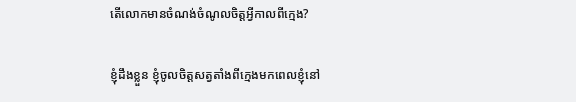តើលោកមានចំណង់ចំណូលចិត្តអ្វីកាលពីក្មេង?

ខ្ញុំដឹងខ្លួន ខ្ញុំចូលចិត្តសត្វតាំងពីក្មេងមកពេលខ្ញុំនៅ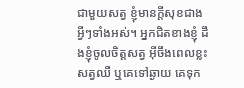ជាមួយសត្វ ខ្ញុំមានក្តីសុខជាងអ្វីៗទាំងអស់។ អ្នកជិតខាងខ្ញុំ ដឹងខ្ញុំចូលចិត្តសត្វ អ៊ីចឹងពេលខ្លះសត្វឈឺ ឬគេទៅឆ្ងាយ គេទុក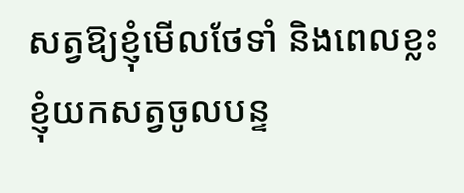សត្វឱ្យខ្ញុំមើលថែទាំ និងពេលខ្លះខ្ញុំយកសត្វចូលបន្ទ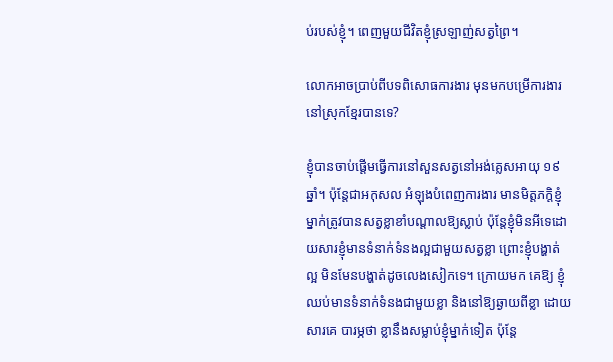ប់របស់ខ្ញុំ។ ពេញមួយជីវិតខ្ញុំស្រឡាញ់សត្វព្រៃ។

លោកអាចប្រាប់ពីបទពិសោធការងារ មុនមកបម្រើការងារនៅស្រុកខ្មែរបានទេ?

ខ្ញុំបានចាប់ផ្តើមធ្វើការនៅសួនសត្វនៅអង់គ្លេសអាយុ ១៩ ឆ្នាំ។ ប៉ុន្តែជាអកុសល អំឡុងបំពេញការងារ មានមិត្តភក្តិខ្ញុំម្នាក់ត្រូវបានសត្វខ្លាខាំបណ្តាលឱ្យស្លាប់ ប៉ុន្តែខ្ញុំមិនអីទេដោយសារខ្ញុំមានទំនាក់ទំនងល្អជាមួយសត្វខ្លា ព្រោះខ្ញុំបង្ហាត់ល្អ មិនមែនបង្ហាត់ដូចលេងសៀកទេ។ ក្រោយមក គេឱ្យ ខ្ញុំឈប់មានទំនាក់ទំនងជាមួយខ្លា និងនៅឱ្យឆ្ងាយពីខ្លា ដោយសារគេ បារម្ភថា ខ្លានឹងសម្លាប់ខ្ញុំម្នាក់ទៀត ប៉ុន្តែ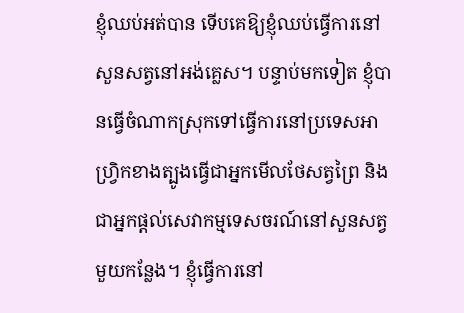ខ្ញុំឈប់អត់បាន ទើបគេឱ្យខ្ញុំឈប់ធ្វើការនៅសួនសត្វនៅអង់គ្លេស។ បន្ទាប់មកទៀត ខ្ញុំបានធ្វើចំណាកស្រុកទៅធ្វើការនៅប្រទេសអាហ្វ្រិកខាងត្បូងធ្វើជាអ្នកមើលថែសត្វព្រៃ និងជាអ្នកផ្តល់សេវាកម្មទេសចរណ៍នៅសួនសត្វមួយកន្លែង។ ខ្ញុំធ្វើការនៅ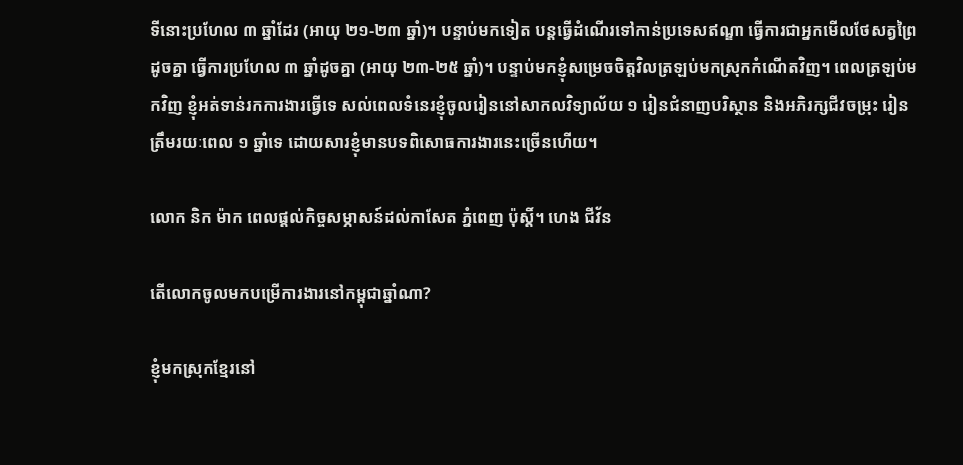ទីនោះប្រហែល ៣ ឆ្នាំដែរ (អាយុ ២១-២៣ ឆ្នាំ)។ បន្ទាប់មកទៀត បន្តធ្វើដំណើរទៅកាន់ប្រទេសឥណ្ឌា ធ្វើការជាអ្នកមើលថែសត្វព្រៃដូចគ្នា ធ្វើការប្រហែល ៣ ឆ្នាំដូចគ្នា (អាយុ ២៣-២៥ ឆ្នាំ)។ បន្ទាប់មកខ្ញុំសម្រេចចិត្តវិលត្រឡប់មកស្រុកកំណើតវិញ។ ពេលត្រឡប់មកវិញ ខ្ញុំអត់ទាន់រកការងារធ្វើទេ សល់ពេលទំនេរខ្ញុំចូលរៀននៅសាកលវិទ្យាល័យ ១ រៀនជំនាញបរិស្ថាន និងអភិរក្សជីវចម្រុះ រៀនត្រឹមរយៈពេល ១ ឆ្នាំទេ ដោយសារខ្ញុំមានបទពិសោធការងារនេះច្រើនហើយ។

លោក និក ម៉ាក ពេលផ្ដល់កិច្ចសម្ភាសន៍ដល់កាសែត ភ្នំពេញ ប៉ុស្ដិ៍។ ហេង ជីវ័ន

តើលោកចូលមកបម្រើការងារនៅកម្ពុជាឆ្នាំណា?

ខ្ញុំមកស្រុកខ្មែរនៅ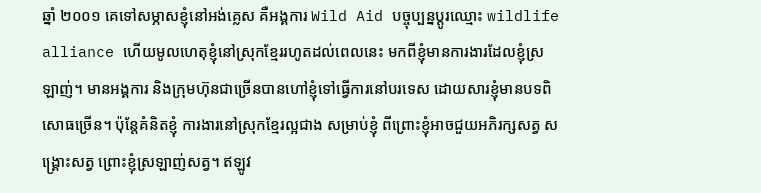ឆ្នាំ ២០០១ គេទៅសម្ភាសខ្ញុំនៅអង់គ្លេស គឺអង្គការ Wild Aid បច្ចុប្បន្នប្តូរឈ្មោះ wildlife alliance ហើយមូលហេតុខ្ញុំនៅស្រុកខ្មែររហូតដល់ពេលនេះ មកពីខ្ញុំមានការងារដែលខ្ញុំស្រឡាញ់។ មានអង្គការ និងក្រុមហ៊ុនជាច្រើនបានហៅខ្ញុំទៅធ្វើការនៅបរទេស ដោយសារខ្ញុំមានបទពិសោធច្រើន។ ប៉ុន្តែគំនិតខ្ញុំ ការងារនៅស្រុកខ្មែរល្អជាង សម្រាប់ខ្ញុំ ពីព្រោះខ្ញុំអាចជួយអភិរក្សសត្វ សង្គ្រោះសត្វ ព្រោះខ្ញុំស្រឡាញ់សត្វ។ ឥឡូវ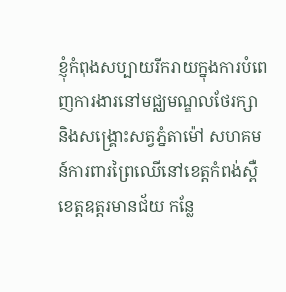ខ្ញុំកំពុងសប្បាយរីករាយក្នុងការបំពេញការងារនៅមជ្ឈមណ្ឌលថែរក្សា និងសង្គ្រោះសត្វភ្នំតាម៉ៅ សហគមន៍ការពារព្រៃឈើនៅខេត្តកំពង់ស្ពឺ ខេត្តឧត្តរមានជ័យ កន្លែ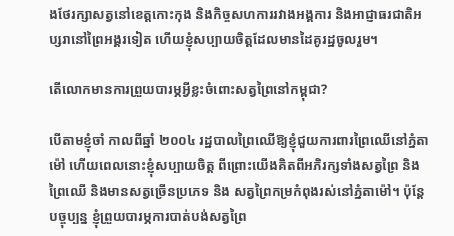ងថែរក្សាសត្វនៅខេត្តកោះកុង និងកិច្ចសហការរវាងអង្គការ និងអាជ្ញាធរជាតិអប្សរានៅព្រៃអង្គរទៀត ហើយខ្ញុំសប្បាយចិត្តដែលមានដៃគូរដ្ឋចូលរួម។

តើលោកមានការព្រួយបារម្ភអ្វីខ្លះចំពោះសត្វព្រៃនៅកម្ពុជា?

បើតាមខ្ញុំចាំ កាលពីឆ្នាំ ២០០៤ រដ្ឋបាលព្រៃឈើឱ្យខ្ញុំជួយការពារព្រៃឈើនៅភ្នំតាម៉ៅ ហើយពេលនោះខ្ញុំសប្បាយចិត្ត ពីព្រោះយើងគិតពីអភិរក្សទាំងសត្វព្រៃ និងព្រៃឈើ និងមានសត្វច្រើនប្រភេទ និង សត្វព្រៃកម្រកំពុងរស់នៅភ្នំតាម៉ៅ។ ប៉ុន្តែបច្ចុប្បន្ន ខ្ញុំព្រួយបារម្ភការបាត់បង់សត្វព្រៃ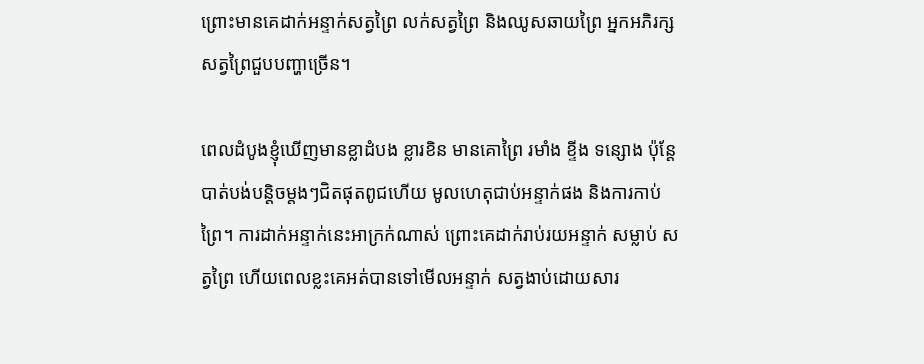ព្រោះមានគេដាក់អន្ទាក់សត្វព្រៃ លក់សត្វព្រៃ និងឈូសឆាយព្រៃ អ្នកអភិរក្សសត្វព្រៃជួបបញ្ហាច្រើន។

ពេលដំបូងខ្ញុំឃើញមានខ្លាដំបង ខ្លារខិន មានគោព្រៃ រមាំង ខ្ទីង ទន្សោង ប៉ុន្តែបាត់បង់បន្តិចម្តងៗជិតផុតពូជហើយ មូលហេតុជាប់អន្ទាក់ផង និងការកាប់ព្រៃ។ ការដាក់អន្ទាក់នេះអាក្រក់ណាស់ ព្រោះគេដាក់រាប់រយអន្ទាក់ សម្លាប់ សត្វព្រៃ ហើយពេលខ្លះគេអត់បានទៅមើលអន្ទាក់ សត្វងាប់ដោយសារ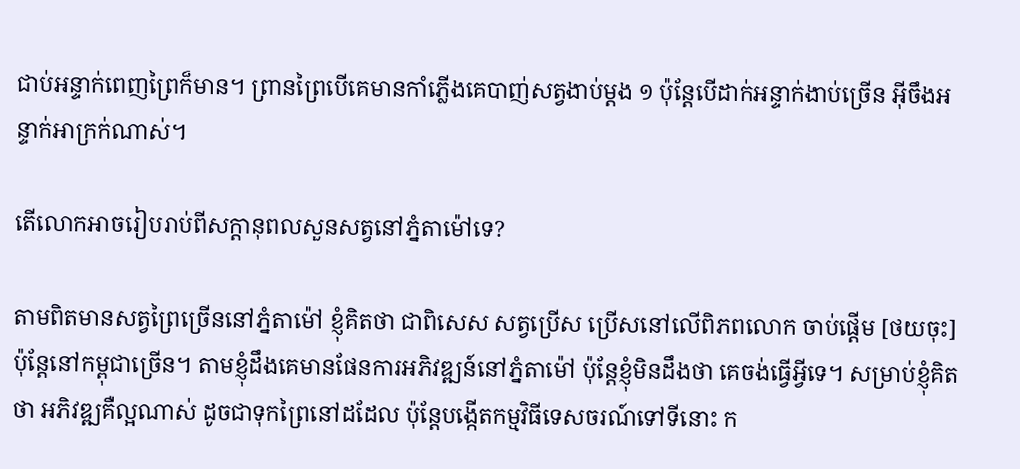ជាប់អន្ទាក់ពេញព្រៃក៏មាន។ ព្រានព្រៃបើគេមានកាំភ្លើងគេបាញ់សត្វងាប់ម្តង ១ ប៉ុន្តែបើដាក់អន្ទាក់ងាប់ច្រើន អ៊ីចឹងអន្ទាក់អាក្រក់ណាស់។

តើលោកអាចរៀបរាប់ពីសក្តានុពលសួនសត្វនៅភ្នំតាម៉ៅទេ?

តាមពិតមានសត្វព្រៃច្រើននៅភ្នំតាម៉ៅ ខ្ញុំគិតថា ជាពិសេស សត្វប្រើស ប្រើសនៅលើពិភពលោក ចាប់ផ្តើម [ថយចុះ] ប៉ុន្តែនៅកម្ពុជាច្រើន។ តាមខ្ញុំដឹងគេមានផែនការអភិវឌ្ឍន៍នៅភ្នំតាម៉ៅ ប៉ុន្តែខ្ញុំមិនដឹងថា គេចង់ធ្វើអ្វីទេ។ សម្រាប់ខ្ញុំគិតថា អភិវឌ្ឍគឺល្អណាស់ ដូចជាទុកព្រៃនៅដដែល ប៉ុន្តែបង្កើតកម្មវិធីទេសចរណ៍ទៅទីនោះ ក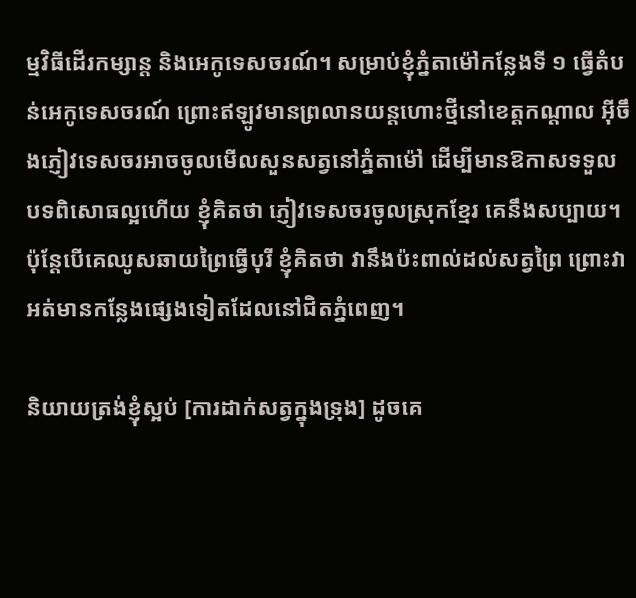ម្មវិធីដើរកម្សាន្ត និងអេកូទេសចរណ៍។ សម្រាប់ខ្ញុំភ្នំតាម៉ៅកន្លែងទី ១ ធ្វើតំបន់អេកូទេសចរណ៍ ព្រោះឥឡូវមានព្រលានយន្តហោះថ្មីនៅខេត្តកណ្តាល អ៊ីចឹងភ្ញៀវទេសចរអាចចូលមើលសួនសត្វនៅភ្នំតាម៉ៅ ដើម្បីមានឱកាសទទួលបទពិសោធល្អហើយ ខ្ញុំគិតថា ភ្ញៀវទេសចរចូលស្រុកខ្មែរ គេនឹងសប្បាយ។ ប៉ុន្តែបើគេឈូសឆាយព្រៃធ្វើបុរី ខ្ញុំគិតថា វានឹងប៉ះពាល់ដល់សត្វព្រៃ ព្រោះវាអត់មានកន្លែងផ្សេងទៀតដែលនៅជិតភ្នំពេញ។

និយាយត្រង់ខ្ញុំស្អប់ [ការដាក់សត្វក្នុងទ្រុង] ដូចគេ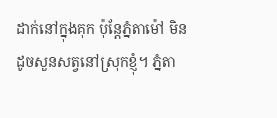ដាក់នៅក្នុងគុក ប៉ុន្តែភ្នំតាម៉ៅ មិនដូចសួនសត្វនៅស្រុកខ្ញុំ។ ភ្នំតា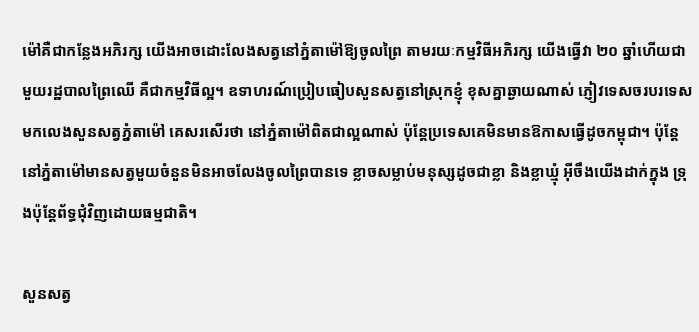ម៉ៅគឺជាកន្លែងអភិរក្ស យើងអាចដោះលែងសត្វនៅភ្នំតាម៉ៅឱ្យចូលព្រៃ តាមរយៈកម្មវិធីអភិរក្ស យើងធ្វើវា ២០ ឆ្នាំហើយជាមួយរដ្ឋបាលព្រៃឈើ គឺជាកម្មវិធីល្អ។ ឧទាហរណ៍ប្រៀបធៀបសួនសត្វនៅស្រុកខ្ញុំ ខុសគ្នាឆ្ងាយណាស់ ភ្ញៀវទេសចរបរទេសមកលេងសួនសត្វភ្នំតាម៉ៅ គេសរសើរថា នៅភ្នំតាម៉ៅពិតជាល្អណាស់ ប៉ុន្តែប្រទេសគេមិនមានឱកាសធ្វើដូចកម្ពុជា។ ប៉ុន្តែនៅភ្នំតាម៉ៅមានសត្វមួយចំនួនមិនអាចលែងចូលព្រៃបានទេ ខ្លាចសម្លាប់មនុស្សដូចជាខ្លា និងខ្លាឃ្មុំ អ៊ីចឹងយើងដាក់ក្នុង ទ្រុងប៉ុន្តែព័ទ្ធជុំវិញដោយធម្មជាតិ។

សួនសត្វ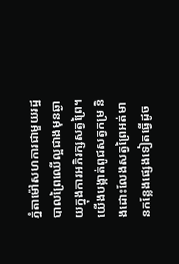ភ្នំតាម៉ៅសហការជាមួយរដ្ឋបាលព្រៃឈើល្អជាងមុនឆ្ងាយក្នុងការអភិរក្សសត្វព្រៃ។ យើងបង្កាត់ពូជសត្វកម្រ និងដោះលែងសត្វព្រៃអត់មានកន្លែងផ្សេងទៀតធ្វើដូច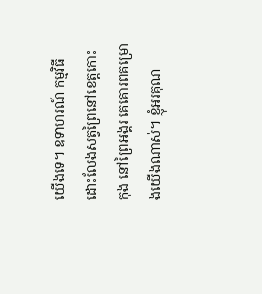យើងទេ។ ឧទាហរណ៍ កម្មវិធីដោះលែងសត្វព្រៃនៅខេត្តកោះកុង នៅព្រៃអង្គរ គេគោរពគម្រោងយើងណាស់។ ខ្ញុំអរគុណ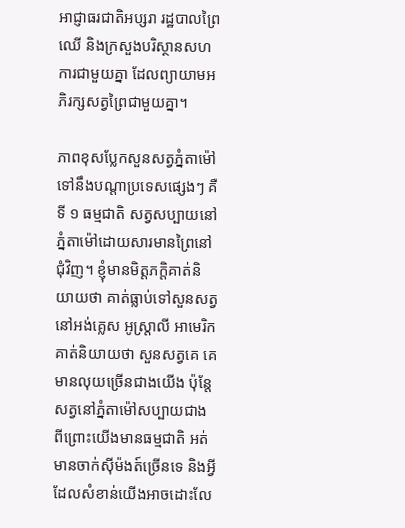អាជ្ញាធរជាតិអប្សរា រដ្ឋបាលព្រៃឈើ និងក្រសួងបរិស្ថានសហការជាមួយគ្នា ដែលព្យាយាមអភិរក្សសត្វព្រៃជាមួយគ្នា។

ភាពខុសប្លែកសួនសត្វភ្នំតាម៉ៅទៅនឹងបណ្តាប្រទេសផ្សេងៗ គឺទី ១ ធម្មជាតិ សត្វសប្បាយនៅភ្នំតាម៉ៅដោយសារមានព្រៃនៅជុំវិញ។ ខ្ញុំមានមិត្តភក្ដិគាត់និយាយថា គាត់ធ្លាប់ទៅសួនសត្វនៅអង់គ្លេស អូស្ត្រាលី អាមេរិក គាត់និយាយថា សួនសត្វគេ គេមានលុយច្រើនជាងយើង ប៉ុន្តែសត្វនៅភ្នំតាម៉ៅសប្បាយជាង ពីព្រោះយើងមានធម្មជាតិ អត់មានចាក់ស៊ីម៉ងត៍ច្រើនទេ និងអ្វីដែលសំខាន់យើងអាចដោះលែ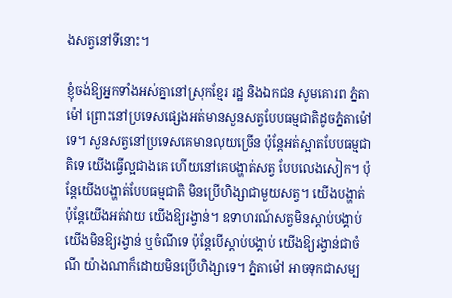ងសត្វនៅទីនោះ។

ខ្ញុំចង់ឱ្យអ្នកទាំងអស់គ្នានៅស្រុកខ្មែរ រដ្ឋ និងឯកជន សូមគោរព ភ្នំតាម៉ៅ ព្រោះនៅប្រទេសផ្សេងអត់មានសួនសត្វបែបធម្មជាតិដូចភ្នំតាម៉ៅទេ។ សួនសត្វនៅប្រទេសគេមានលុយច្រើន ប៉ុន្តែអត់ស្អាតបែបធម្មជាតិទេ យើងធ្វើល្អជាងគេ ហើយនៅគេបង្ហាត់សត្វ បែបលេងសៀក។ ប៉ុន្តែយើងបង្ហាត់បែបធម្មជាតិ មិនប្រើហិង្សាជាមួយសត្វ។ យើងបង្ហាត់ ប៉ុន្តែយើងអត់វាយ យើងឱ្យរង្វាន់។ ឧទាហរណ៍សត្វមិនស្តាប់បង្គាប់ យើងមិនឱ្យរង្វាន់ ឬចំណីទេ ប៉ុន្តែបើស្តាប់បង្គាប់ យើងឱ្យរង្វាន់ជាចំណី យ៉ាងណាក៏ដោយមិនប្រើហិង្សាទេ។ ភ្នំតាម៉ៅ អាចទុកជាសម្ប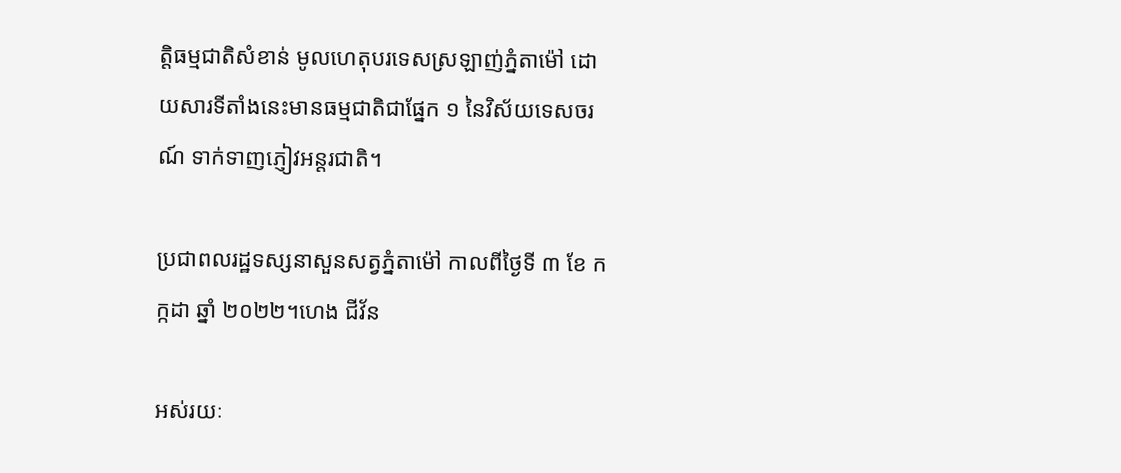ត្តិធម្មជាតិសំខាន់ មូលហេតុបរទេសស្រឡាញ់ភ្នំតាម៉ៅ ដោយសារទីតាំងនេះមានធម្មជាតិជាផ្នែក ១ នៃវិស័យទេសចរណ៍ ទាក់ទាញភ្ញៀវអន្តរជាតិ។

ប្រជាពលរដ្ឋទស្សនាសួនសត្វភ្នំតាម៉ៅ កាលពីថ្ងៃទី ៣ ខែ កក្កដា ឆ្នាំ ២០២២។ហេង ជីវ័ន

អស់រយៈ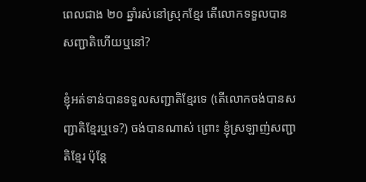ពេលជាង ២០ ឆ្នាំរស់នៅស្រុកខ្មែរ តើលោកទទួលបានសញ្ជាតិហើយឬនៅ?

ខ្ញុំអត់ទាន់បានទទួលសញ្ជាតិខ្មែរទេ (តើលោកចង់បានសញ្ជាតិខ្មែរឬទេ?) ចង់បានណាស់ ព្រោះ ខ្ញុំស្រឡាញ់សញ្ជាតិខ្មែរ ប៉ុន្តែ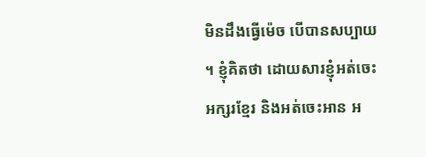មិនដឹងធ្វើម៉េច បើបានសប្បាយ។ ខ្ញុំគិតថា ដោយសារខ្ញុំអត់ចេះអក្សរខ្មែរ និងអត់ចេះអាន អ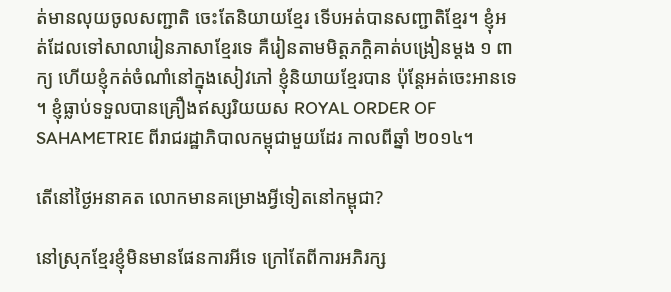ត់មានលុយចូលសញ្ជាតិ ចេះតែនិយាយខ្មែរ ទើបអត់បានសញ្ជាតិខ្មែរ។ ខ្ញុំអត់ដែលទៅសាលារៀនភាសាខ្មែរទេ គឺរៀនតាមមិត្តភក្តិគាត់បង្រៀនម្តង ១ ពាក្យ ហើយខ្ញុំកត់ចំណាំនៅក្នុងសៀវភៅ ខ្ញុំនិយាយខ្មែរបាន ប៉ុន្តែអត់ចេះអានទេ។ ខ្ញុំធ្លាប់ទទួលបានគ្រឿងឥស្សរិយយស ROYAL ORDER OF SAHAMETRIE ពីរាជរដ្ឋាភិបាលកម្ពុជាមួយដែរ កាលពីឆ្នាំ ២០១៤។

តើនៅថ្ងៃអនាគត លោកមានគម្រោងអ្វីទៀតនៅកម្ពុជា?

នៅស្រុកខ្មែរខ្ញុំមិនមានផែនការអីទេ ក្រៅតែពីការអភិរក្ស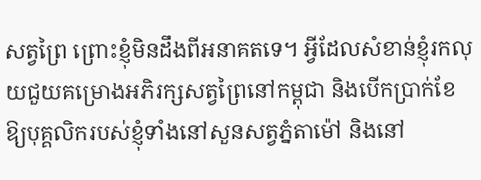សត្វព្រៃ ព្រោះខ្ញុំមិនដឹងពីអនាគតទេ។ អ្វីដែលសំខាន់ខ្ញុំរកលុយជួយគម្រោងអភិរក្សសត្វព្រៃនៅកម្ពុជា និងបើកប្រាក់ខែឱ្យបុគ្គលិករបស់ខ្ញុំទាំងនៅសួនសត្វភ្នំតាម៉ៅ និងនៅ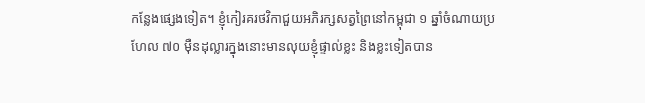កន្លែងផ្សេងទៀត។ ខ្ញុំកៀរគរថវិកាជួយអភិរក្សសត្វព្រៃនៅកម្ពុជា ១ ឆ្នាំចំណាយប្រហែល ៧០ ម៉ឺនដុល្លារក្នុងនោះមានលុយខ្ញុំផ្ទាល់ខ្លះ និងខ្លះទៀតបាន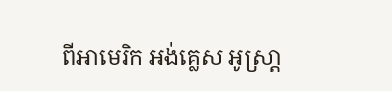ពីអាមេរិក អង់គ្លេស អូស្រា្ត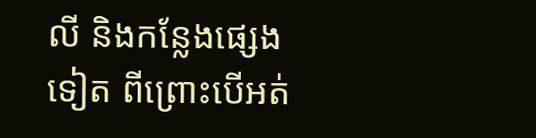លី និងកន្លែងផ្សេងទៀត ពីព្រោះបើអត់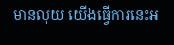មានលុយ យើងធ្វើការនេះអ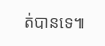ត់បានទេ៕